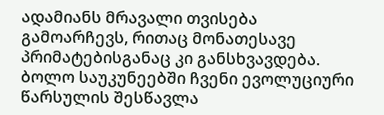ადამიანს მრავალი თვისება გამოარჩევს, რითაც მონათესავე პრიმატებისგანაც კი განსხვავდება. ბოლო საუკუნეებში ჩვენი ევოლუციური წარსულის შესწავლა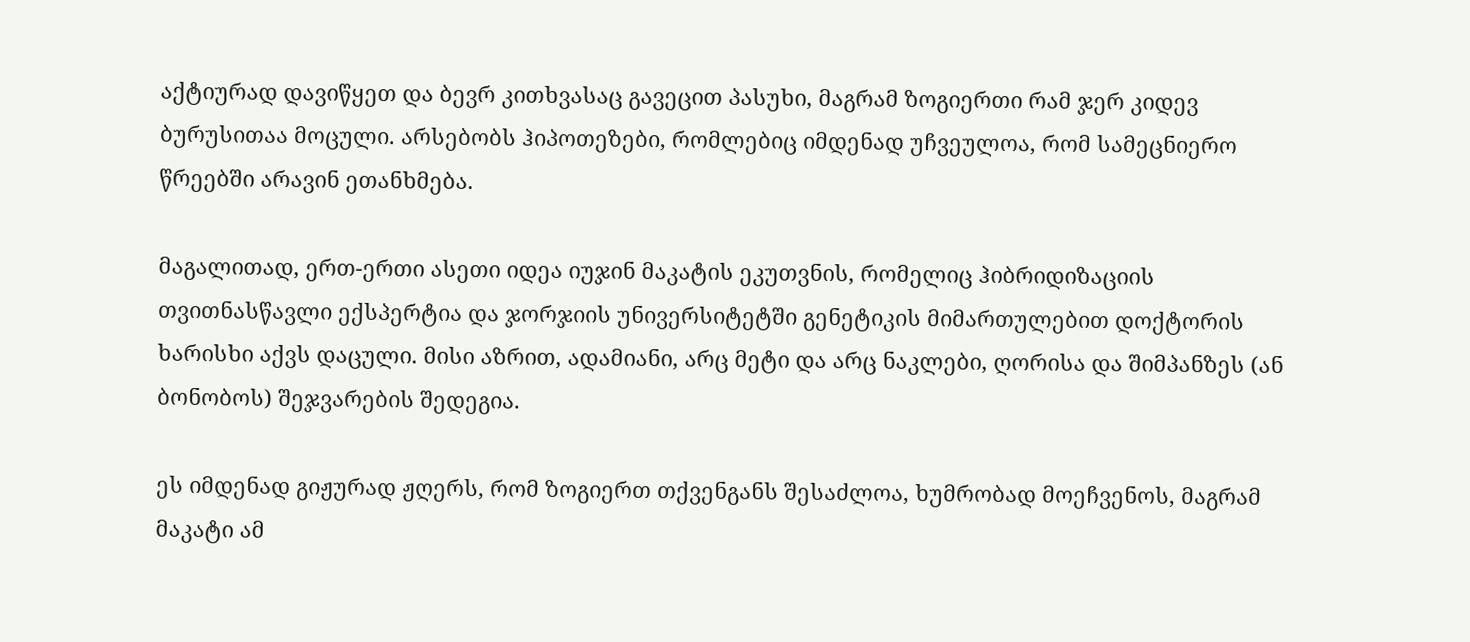აქტიურად დავიწყეთ და ბევრ კითხვასაც გავეცით პასუხი, მაგრამ ზოგიერთი რამ ჯერ კიდევ ბურუსითაა მოცული. არსებობს ჰიპოთეზები, რომლებიც იმდენად უჩვეულოა, რომ სამეცნიერო წრეებში არავინ ეთანხმება.

მაგალითად, ერთ-ერთი ასეთი იდეა იუჯინ მაკატის ეკუთვნის, რომელიც ჰიბრიდიზაციის თვითნასწავლი ექსპერტია და ჯორჯიის უნივერსიტეტში გენეტიკის მიმართულებით დოქტორის ხარისხი აქვს დაცული. მისი აზრით, ადამიანი, არც მეტი და არც ნაკლები, ღორისა და შიმპანზეს (ან ბონობოს) შეჯვარების შედეგია.

ეს იმდენად გიჟურად ჟღერს, რომ ზოგიერთ თქვენგანს შესაძლოა, ხუმრობად მოეჩვენოს, მაგრამ მაკატი ამ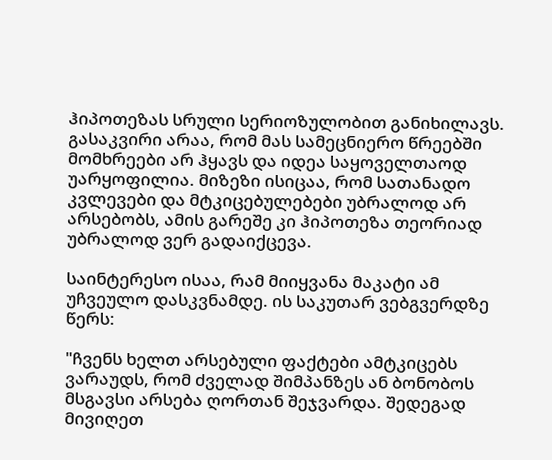ჰიპოთეზას სრული სერიოზულობით განიხილავს. გასაკვირი არაა, რომ მას სამეცნიერო წრეებში მომხრეები არ ჰყავს და იდეა საყოველთაოდ უარყოფილია. მიზეზი ისიცაა, რომ სათანადო კვლევები და მტკიცებულებები უბრალოდ არ არსებობს, ამის გარეშე კი ჰიპოთეზა თეორიად უბრალოდ ვერ გადაიქცევა.

საინტერესო ისაა, რამ მიიყვანა მაკატი ამ უჩვეულო დასკვნამდე. ის საკუთარ ვებგვერდზე წერს:

"ჩვენს ხელთ არსებული ფაქტები ამტკიცებს ვარაუდს, რომ ძველად შიმპანზეს ან ბონობოს მსგავსი არსება ღორთან შეჯვარდა. შედეგად მივიღეთ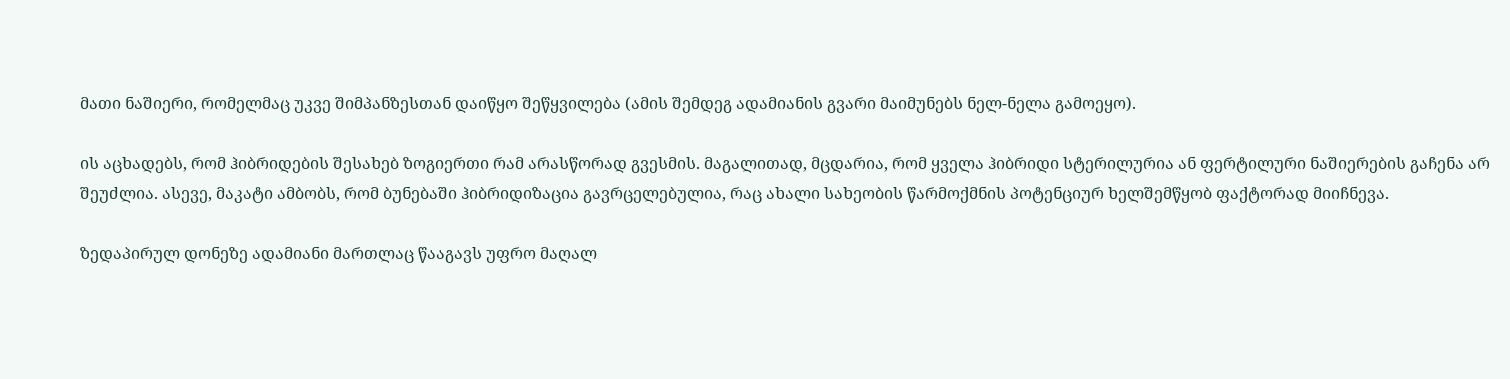მათი ნაშიერი, რომელმაც უკვე შიმპანზესთან დაიწყო შეწყვილება (ამის შემდეგ ადამიანის გვარი მაიმუნებს ნელ-ნელა გამოეყო).

ის აცხადებს, რომ ჰიბრიდების შესახებ ზოგიერთი რამ არასწორად გვესმის. მაგალითად, მცდარია, რომ ყველა ჰიბრიდი სტერილურია ან ფერტილური ნაშიერების გაჩენა არ შეუძლია. ასევე, მაკატი ამბობს, რომ ბუნებაში ჰიბრიდიზაცია გავრცელებულია, რაც ახალი სახეობის წარმოქმნის პოტენციურ ხელშემწყობ ფაქტორად მიიჩნევა.

ზედაპირულ დონეზე ადამიანი მართლაც წააგავს უფრო მაღალ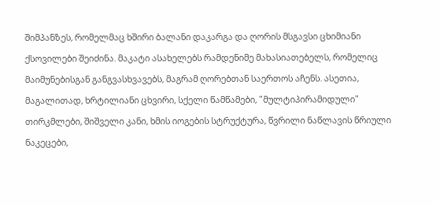შიმპანზეს, რომელმაც ხშირი ბალანი დაკარგა და ღორის მსგავსი ცხიმიანი ქსოვილები შეიძინა. მაკატი ასახელებს რამდენიმე მახასიათებელს, რომელიც მაიმუნებისგან განგვასხვავებს, მაგრამ ღორებთან საერთოს აჩენს. ასეთია, მაგალითად, ხრტილიანი ცხვირი, სქელი წამწამები, "მულტიპირამიდული" თირკმლები, შიშველი კანი, ხმის იოგების სტრუქტურა, წვრილი ნაწლავის წრიული ნაკეცები,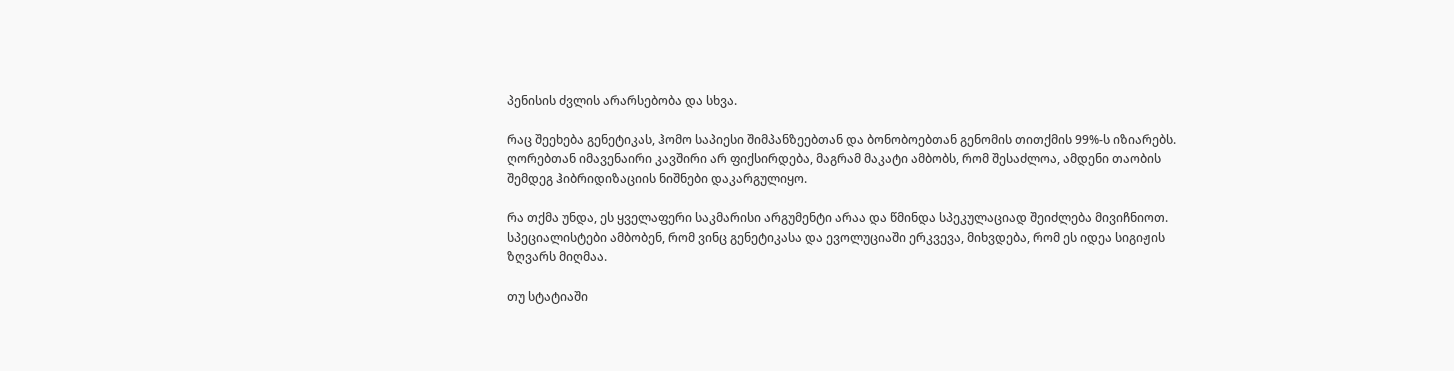პენისის ძვლის არარსებობა და სხვა.

რაც შეეხება გენეტიკას, ჰომო საპიესი შიმპანზეებთან და ბონობოებთან გენომის თითქმის 99%-ს იზიარებს. ღორებთან იმავენაირი კავშირი არ ფიქსირდება, მაგრამ მაკატი ამბობს, რომ შესაძლოა, ამდენი თაობის შემდეგ ჰიბრიდიზაციის ნიშნები დაკარგულიყო.

რა თქმა უნდა, ეს ყველაფერი საკმარისი არგუმენტი არაა და წმინდა სპეკულაციად შეიძლება მივიჩნიოთ. სპეციალისტები ამბობენ, რომ ვინც გენეტიკასა და ევოლუციაში ერკვევა, მიხვდება, რომ ეს იდეა სიგიჟის ზღვარს მიღმაა.

თუ სტატიაში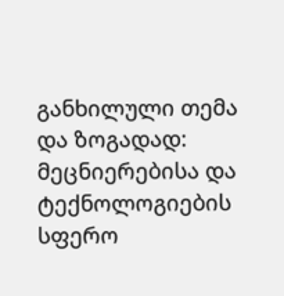განხილული თემა და ზოგადად: მეცნიერებისა და ტექნოლოგიების სფერო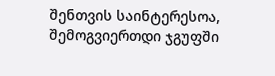შენთვის საინტერესოა, შემოგვიერთდი ჯგუფში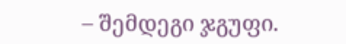– შემდეგი ჯგუფი.